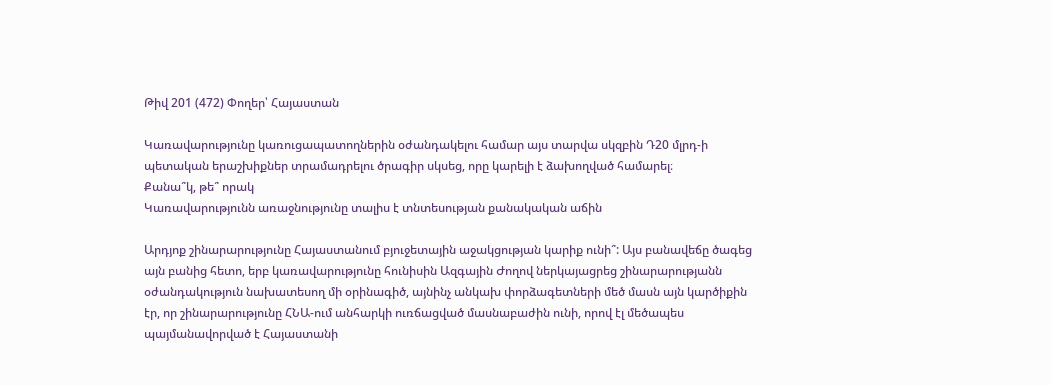Թիվ 201 (472) Փողեր՝ Հայաստան

Կառավարությունը կառուցապատողներին օժանդակելու համար այս տարվա սկզբին Դ20 մլրդ-ի պետական երաշխիքներ տրամադրելու ծրագիր սկսեց, որը կարելի է ձախողված համարել։
Քանա՞կ, թե՞ որակ
Կառավարությունն առաջնությունը տալիս է տնտեսության քանակական աճին

Արդյոք շինարարությունը Հայաստանում բյուջետային աջակցության կարիք ունի՞: Այս բանավեճը ծագեց այն բանից հետո, երբ կառավարությունը հունիսին Ազգային Ժողով ներկայացրեց շինարարությանն օժանդակություն նախատեսող մի օրինագիծ, այնինչ անկախ փորձագետների մեծ մասն այն կարծիքին էր, որ շինարարությունը ՀՆԱ-ում անհարկի ուռճացված մասնաբաժին ունի, որով էլ մեծապես պայմանավորված է Հայաստանի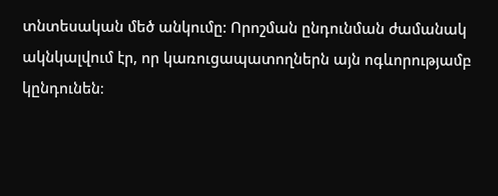տնտեսական մեծ անկումը: Որոշման ընդունման ժամանակ ակնկալվում էր, որ կառուցապատողներն այն ոգևորությամբ կընդունեն։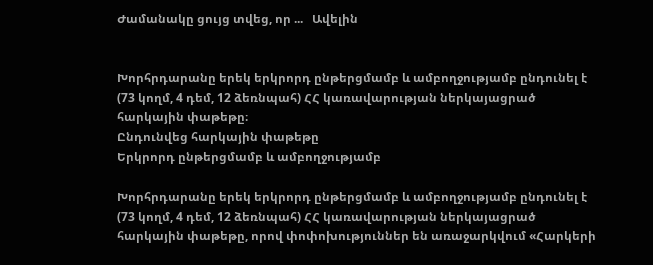Ժամանակը ցույց տվեց, որ ...   Ավելին


Խորհրդարանը երեկ երկրորդ ընթերցմամբ և ամբողջությամբ ընդունել է (73 կողմ, 4 դեմ, 12 ձեռնպահ) ՀՀ կառավարության ներկայացրած հարկային փաթեթը։
Ընդունվեց հարկային փաթեթը
Երկրորդ ընթերցմամբ և ամբողջությամբ

Խորհրդարանը երեկ երկրորդ ընթերցմամբ և ամբողջությամբ ընդունել է (73 կողմ, 4 դեմ, 12 ձեռնպահ) ՀՀ կառավարության ներկայացրած հարկային փաթեթը, որով փոփոխություններ են առաջարկվում «Հարկերի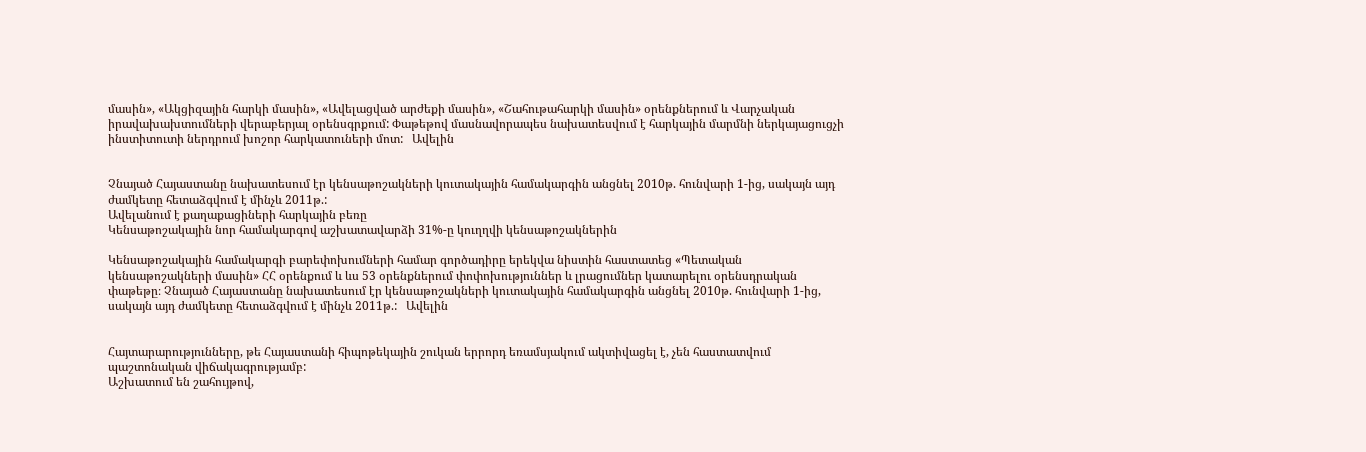մասին», «Ակցիզային հարկի մասին», «Ավելացված արժեքի մասին», «Շահութահարկի մասին» օրենքներում և Վարչական իրավախախտումների վերաբերյալ օրենսգրքում: Փաթեթով մասնավորապես նախատեսվում է հարկային մարմնի ներկայացուցչի ինստիտուտի ներդրում խոշոր հարկատուների մոտ:   Ավելին


Չնայած Հայաստանը նախատեսում էր կենսաթոշակների կուտակային համակարգին անցնել 2010թ. հունվարի 1-ից, սակայն այդ ժամկետը հետաձգվում է մինչև 2011թ.:
Ավելանում է քաղաքացիների հարկային բեռը
Կենսաթոշակային նոր համակարգով աշխատավարձի 31%-ը կուղղվի կենսաթոշակներին

Կենսաթոշակային համակարգի բարեփոխումների համար գործադիրը երեկվա նիստին հաստատեց «Պետական կենսաթոշակների մասին» ՀՀ օրենքում և ևս 53 օրենքներում փոփոխություններ և լրացումներ կատարելու օրենսդրական փաթեթը։ Չնայած Հայաստանը նախատեսում էր կենսաթոշակների կուտակային համակարգին անցնել 2010թ. հունվարի 1-ից, սակայն այդ ժամկետը հետաձգվում է մինչև 2011թ.:   Ավելին


Հայտարարությունները, թե Հայաստանի հիպոթեկային շուկան երրորդ եռամսյակում ակտիվացել է, չեն հաստատվում պաշտոնական վիճակագրությամբ:
Աշխատում են շահույթով,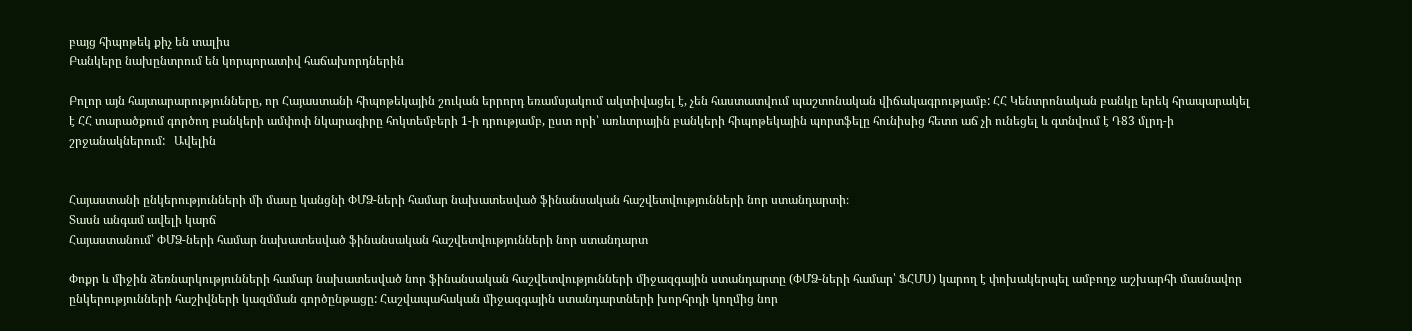բայց հիպոթեկ քիչ են տալիս
Բանկերը նախընտրում են կորպորատիվ հաճախորդներին

Բոլոր այն հայտարարությունները, որ Հայաստանի հիպոթեկային շուկան երրորդ եռամսյակում ակտիվացել է, չեն հաստատվում պաշտոնական վիճակագրությամբ: ՀՀ Կենտրոնական բանկը երեկ հրապարակել է ՀՀ տարածքում գործող բանկերի ամփոփ նկարագիրը հոկտեմբերի 1-ի դրությամբ, ըստ որի՝ առևտրային բանկերի հիպոթեկային պորտֆելը հունիսից հետո աճ չի ունեցել և գտնվում է Դ83 մլրդ-ի շրջանակներում:   Ավելին


Հայաստանի ընկերությունների մի մասը կանցնի ՓՄՁ-ների համար նախատեսված ֆինանսական հաշվետվությունների նոր ստանդարտի։
Տասն անգամ ավելի կարճ
Հայաստանում՝ ՓՄՁ-ների համար նախատեսված ֆինանսական հաշվետվությունների նոր ստանդարտ

Փոքր և միջին ձեռնարկությունների համար նախատեսված նոր ֆինանսական հաշվետվությունների միջազգային ստանդարտը (ՓՄՁ-ների համար՝ ՖՀՄՍ) կարող է փոխակերպել ամբողջ աշխարհի մասնավոր ընկերությունների հաշիվների կազմման գործընթացը: Հաշվապահական միջազգային ստանդարտների խորհրդի կողմից նոր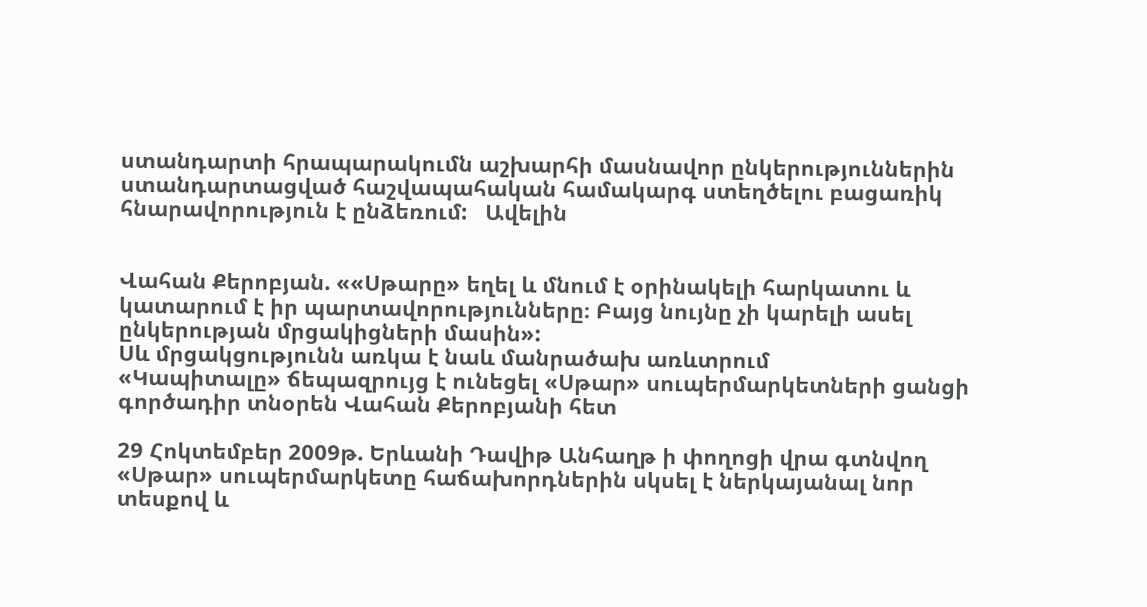ստանդարտի հրապարակումն աշխարհի մասնավոր ընկերություններին ստանդարտացված հաշվապահական համակարգ ստեղծելու բացառիկ հնարավորություն է ընձեռում:   Ավելին


Վահան Քերոբյան. ««Սթարը» եղել և մնում է օրինակելի հարկատու և կատարում է իր պարտավորությունները։ Բայց նույնը չի կարելի ասել ընկերության մրցակիցների մասին»:
Սև մրցակցությունն առկա է նաև մանրածախ առևտրում
«Կապիտալը» ճեպազրույց է ունեցել «Սթար» սուպերմարկետների ցանցի գործադիր տնօրեն Վահան Քերոբյանի հետ

29 Հոկտեմբեր 2009թ. Երևանի Դավիթ Անհաղթ ի փողոցի վրա գտնվող «Սթար» սուպերմարկետը հաճախորդներին սկսել է ներկայանալ նոր տեսքով և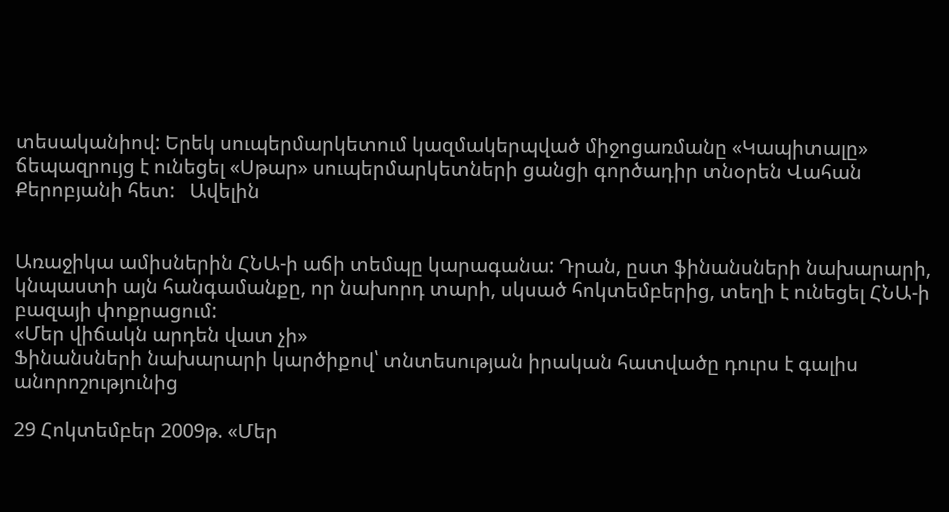տեսականիով: Երեկ սուպերմարկետում կազմակերպված միջոցառմանը «Կապիտալը» ճեպազրույց է ունեցել «Սթար» սուպերմարկետների ցանցի գործադիր տնօրեն Վահան Քերոբյանի հետ:   Ավելին


Առաջիկա ամիսներին ՀՆԱ-ի աճի տեմպը կարագանա: Դրան, ըստ ֆինանսների նախարարի, կնպաստի այն հանգամանքը, որ նախորդ տարի, սկսած հոկտեմբերից, տեղի է ունեցել ՀՆԱ-ի բազայի փոքրացում:
«Մեր վիճակն արդեն վատ չի»
Ֆինանսների նախարարի կարծիքով՝ տնտեսության իրական հատվածը դուրս է գալիս անորոշությունից

29 Հոկտեմբեր 2009թ. «Մեր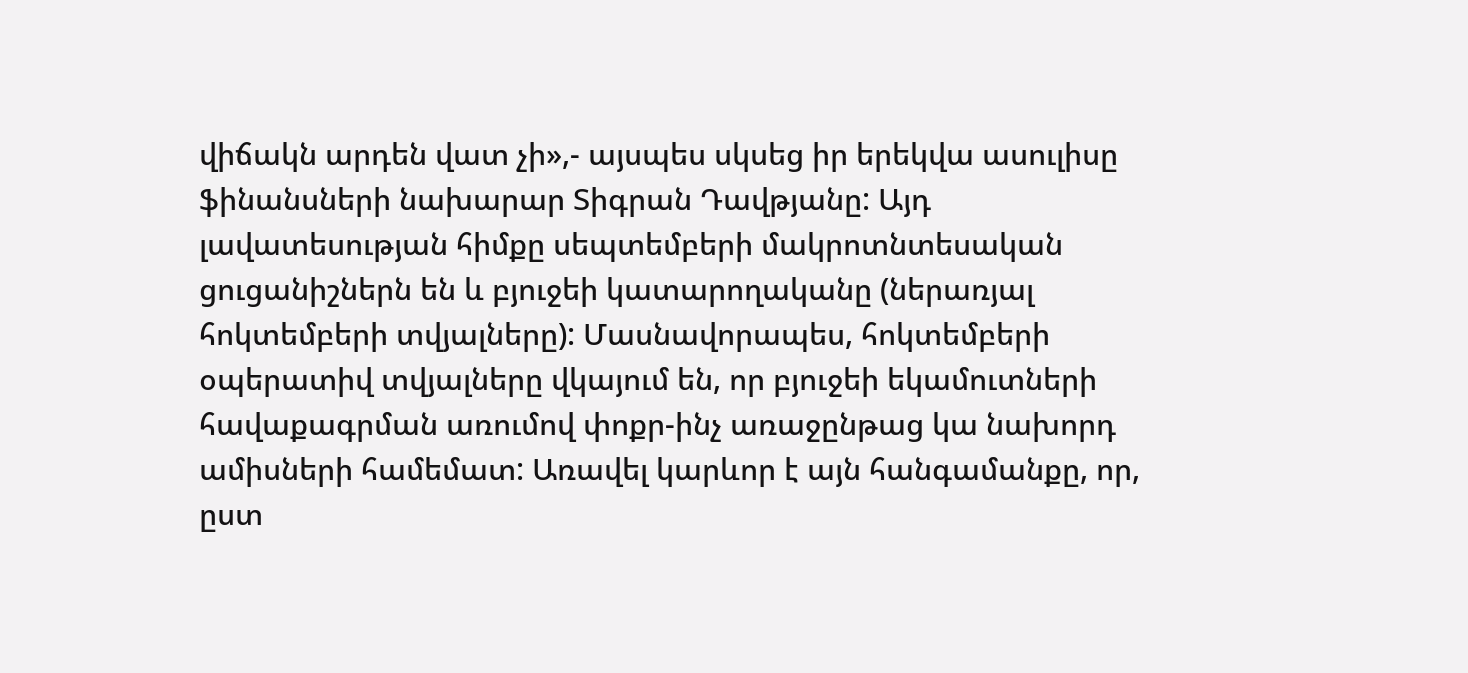վիճակն արդեն վատ չի»,- այսպես սկսեց իր երեկվա ասուլիսը ֆինանսների նախարար Տիգրան Դավթյանը: Այդ լավատեսության հիմքը սեպտեմբերի մակրոտնտեսական ցուցանիշներն են և բյուջեի կատարողականը (ներառյալ հոկտեմբերի տվյալները): Մասնավորապես, հոկտեմբերի օպերատիվ տվյալները վկայում են, որ բյուջեի եկամուտների հավաքագրման առումով փոքր-ինչ առաջընթաց կա նախորդ ամիսների համեմատ: Առավել կարևոր է այն հանգամանքը, որ, ըստ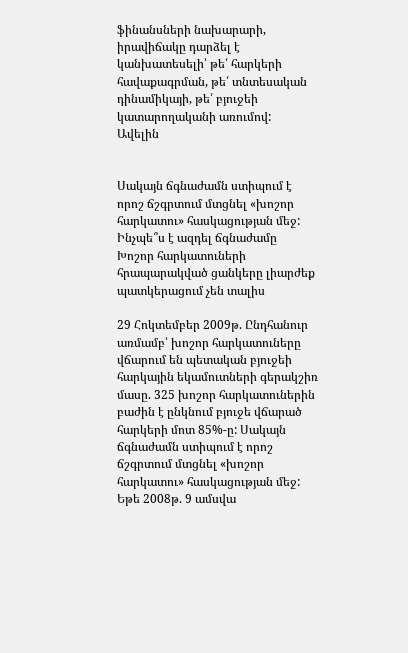ֆինանսների նախարարի, իրավիճակը դարձել է կանխատեսելի՝ թե՛ հարկերի հավաքագրման, թե՛ տնտեսական դինամիկայի, թե՛ բյուջեի կատարողականի առումով:   Ավելին


Սակայն ճգնաժամն ստիպում է որոշ ճշգրտում մտցնել «խոշոր հարկատու» հասկացության մեջ:
Ինչպե՞ս է ազդել ճգնաժամը
Խոշոր հարկատուների հրապարակված ցանկերը լիարժեք պատկերացում չեն տալիս

29 Հոկտեմբեր 2009թ. Ընդհանուր առմամբ՝ խոշոր հարկատուները վճարում են պետական բյուջեի հարկային եկամուտների գերակշիռ մասը. 325 խոշոր հարկատուներին բաժին է ընկնում բյուջե վճարած հարկերի մոտ 85%-ը: Սակայն ճգնաժամն ստիպում է որոշ ճշգրտում մտցնել «խոշոր հարկատու» հասկացության մեջ: Եթե 2008թ. 9 ամսվա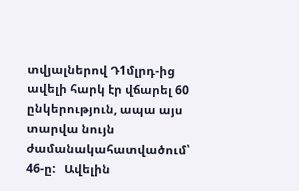տվյալներով Դ1մլրդ-ից ավելի հարկ էր վճարել 60 ընկերություն, ապա այս տարվա նույն ժամանակահատվածում՝ 46-ը:   Ավելին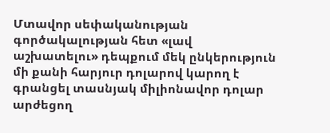Մտավոր սեփականության գործակալության հետ «լավ աշխատելու» դեպքում մեկ ընկերություն մի քանի հարյուր դոլարով կարող է գրանցել տասնյակ միլիոնավոր դոլար արժեցող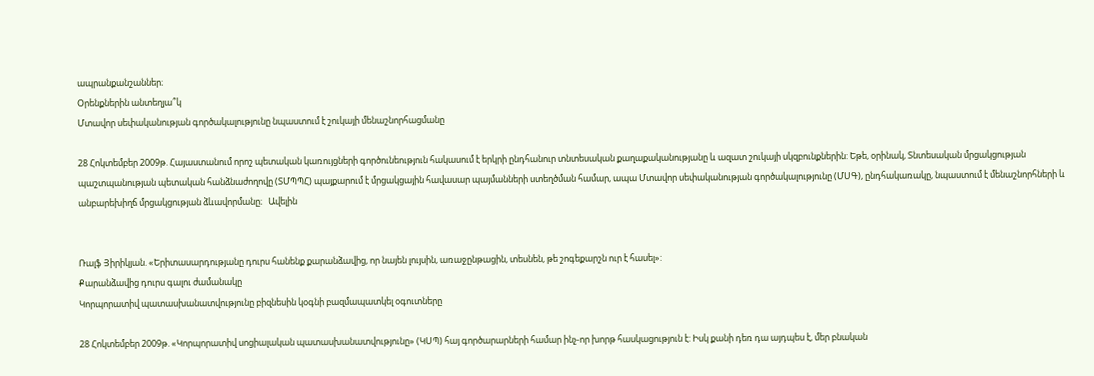ապրանքանշաններ։
Օրենքներին անտեղյա՞կ
Մտավոր սեփականության գործակալությունը նպաստում է շուկայի մենաշնորհացմանը

28 Հոկտեմբեր 2009թ. Հայաստանում որոշ պետական կառույցների գործունեություն հակասում է երկրի ընդհանուր տնտեսական քաղաքականությանը և ազատ շուկայի սկզբունքներին: Եթե, օրինակ, Տնտեսական մրցակցության պաշտպանության պետական հանձնաժողովը (ՏՄՊՊՀ) պայքարում է մրցակցային հավասար պայմանների ստեղծման համար, ապա Մտավոր սեփականության գործակալությունը (ՄՍԳ), ընդհակառակը, նպաստում է մենաշնորհների և անբարեխիղճ մրցակցության ձևավորմանը։   Ավելին


Ռալֆ Յիրիկյան. «Երիտասարդությանը դուրս հանենք քարանձավից, որ նայեն լույսին, առաջընթացին, տեսնեն, թե շոգեքարշն ուր է հասել»:
Քարանձավից դուրս գալու ժամանակը
Կորպորատիվ պատասխանատվությունը բիզնեսին կօգնի բազմապատկել օգուտները

28 Հոկտեմբեր 2009թ. «Կորպորատիվ սոցիալական պատասխանատվությունը» (ԿՍՊ) հայ գործարարների համար ինչ-որ խորթ հասկացություն է: Իսկ քանի դեռ դա այդպես է, մեր բնական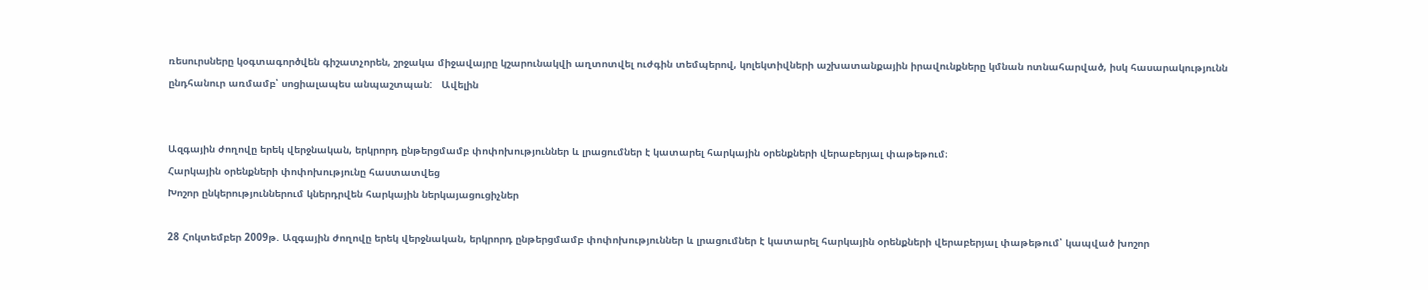ռեսուրսները կօգտագործվեն գիշատչորեն, շրջակա միջավայրը կշարունակվի աղտոտվել ուժգին տեմպերով, կոլեկտիվների աշխատանքային իրավունքները կմնան ոտնահարված, իսկ հասարակությունն ընդհանուր առմամբ՝ սոցիալապես անպաշտպան:   Ավելին


Ազգային ժողովը երեկ վերջնական, երկրորդ ընթերցմամբ փոփոխություններ և լրացումներ է կատարել հարկային օրենքների վերաբերյալ փաթեթում։
Հարկային օրենքների փոփոխությունը հաստատվեց
Խոշոր ընկերություններում կներդրվեն հարկային ներկայացուցիչներ

28 Հոկտեմբեր 2009թ. Ազգային ժողովը երեկ վերջնական, երկրորդ ընթերցմամբ փոփոխություններ և լրացումներ է կատարել հարկային օրենքների վերաբերյալ փաթեթում՝ կապված խոշոր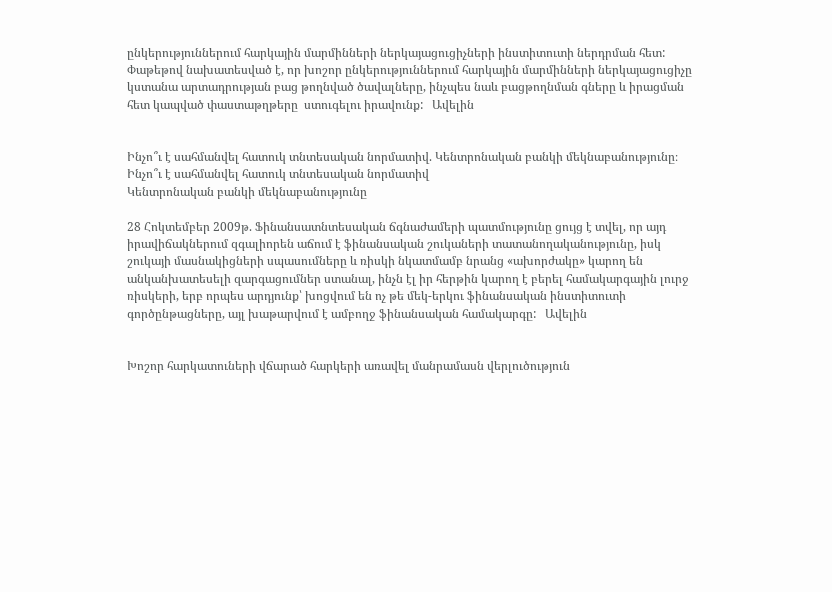ընկերություններում հարկային մարմինների ներկայացուցիչների ինստիտուտի ներդրման հետ: Փաթեթով նախատեսված է, որ խոշոր ընկերություններում հարկային մարմինների ներկայացուցիչը կստանա արտադրության բաց թողնված ծավալները, ինչպես նաև բացթողնման գները և իրացման հետ կապված փաստաթղթերը  ստուգելու իրավունք:   Ավելին


Ինչո՞ւ է սահմանվել հատուկ տնտեսական նորմատիվ. Կենտրոնական բանկի մեկնաբանությունը։
Ինչո՞ւ է սահմանվել հատուկ տնտեսական նորմատիվ
Կենտրոնական բանկի մեկնաբանությունը

28 Հոկտեմբեր 2009թ. Ֆինանսատնտեսական ճգնաժամերի պատմությունը ցույց է տվել, որ այդ իրավիճակներում զգալիորեն աճում է ֆինանսական շուկաների տատանողականությունը, իսկ շուկայի մասնակիցների սպասումները և ռիսկի նկատմամբ նրանց «ախորժակը» կարող են անկանխատեսելի զարգացումներ ստանալ, ինչն էլ իր հերթին կարող է բերել համակարգային լուրջ ռիսկերի, երբ որպես արդյունք՝ խոցվում են ոչ թե մեկ-երկու ֆինանսական ինստիտուտի գործընթացները, այլ խաթարվում է ամբողջ ֆինանսական համակարգը:   Ավելին


Խոշոր հարկատուների վճարած հարկերի առավել մանրամասն վերլուծություն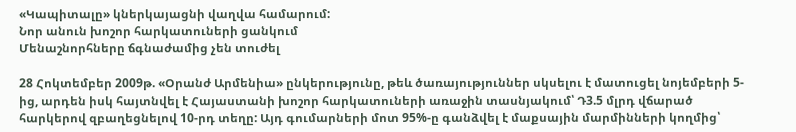«Կապիտալը» կներկայացնի վաղվա համարում:
Նոր անուն խոշոր հարկատուների ցանկում
Մենաշնորհները ճգնաժամից չեն տուժել

28 Հոկտեմբեր 2009թ. «Օրանժ Արմենիա» ընկերությունը, թեև ծառայություններ սկսելու է մատուցել նոյեմբերի 5-ից, արդեն իսկ հայտնվել է Հայաստանի խոշոր հարկատուների առաջին տասնյակում՝ Դ3.5 մլրդ վճարած հարկերով զբաղեցնելով 10-րդ տեղը: Այդ գումարների մոտ 95%-ը գանձվել է մաքսային մարմինների կողմից՝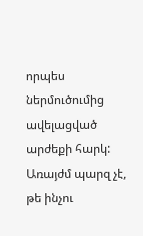որպես ներմուծումից ավելացված արժեքի հարկ: Առայժմ պարզ չէ, թե ինչու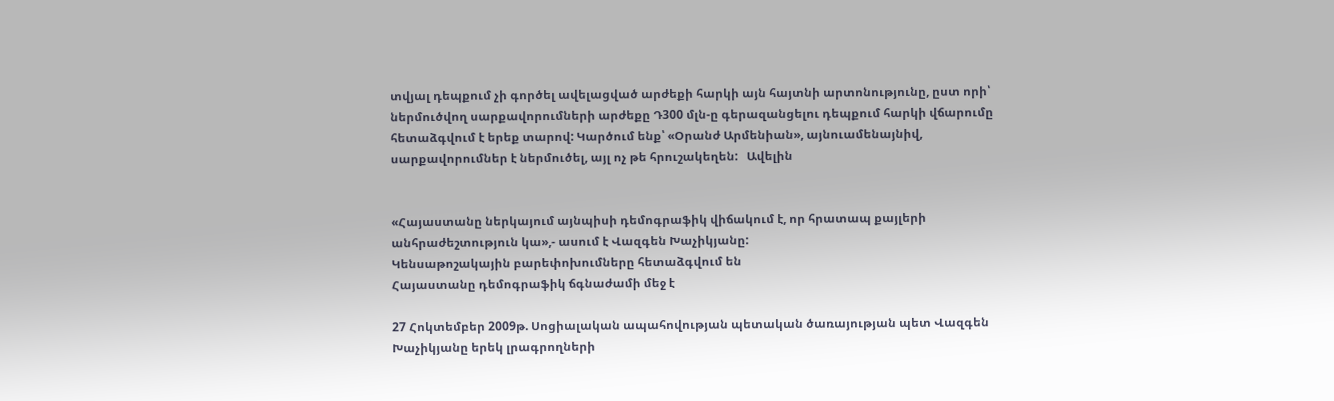տվյալ դեպքում չի գործել ավելացված արժեքի հարկի այն հայտնի արտոնությունը, ըստ որի՝ ներմուծվող սարքավորումների արժեքը Դ300 մլն-ը գերազանցելու դեպքում հարկի վճարումը հետաձգվում է երեք տարով: Կարծում ենք՝ «Օրանժ Արմենիան», այնուամենայնիվ, սարքավորումներ է ներմուծել, այլ ոչ թե հրուշակեղեն:   Ավելին


«Հայաստանը ներկայում այնպիսի դեմոգրաֆիկ վիճակում է, որ հրատապ քայլերի անհրաժեշտություն կա»,- ասում է Վազգեն Խաչիկյանը:
Կենսաթոշակային բարեփոխումները հետաձգվում են
Հայաստանը դեմոգրաֆիկ ճգնաժամի մեջ է

27 Հոկտեմբեր 2009թ. Սոցիալական ապահովության պետական ծառայության պետ Վազգեն Խաչիկյանը երեկ լրագրողների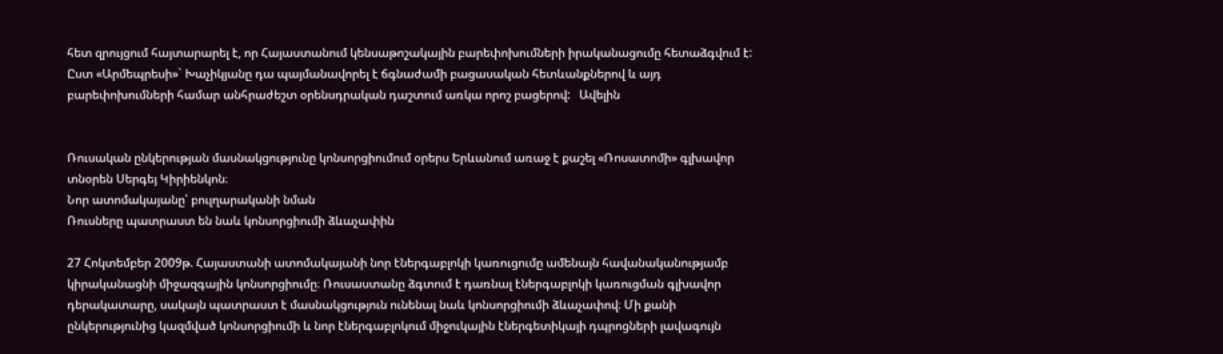հետ զրույցում հայտարարել է, որ Հայաստանում կենսաթոշակային բարեփոխումների իրականացումը հետաձգվում է: Ըստ «Արմեպրեսի»` Խաչիկյանը դա պայմանավորել է ճգնաժամի բացասական հետևանքներով և այդ բարեփոխումների համար անհրաժեշտ օրենսդրական դաշտում առկա որոշ բացերով:   Ավելին


Ռուսական ընկերության մասնակցությունը կոնսորցիումում օրերս Երևանում առաջ է քաշել «Ռոսատոմի» գլխավոր տնօրեն Սերգեյ Կիրիենկոն։
Նոր ատոմակայանը՝ բուլղարականի նման
Ռուսները պատրաստ են նաև կոնսորցիումի ձևաչափին

27 Հոկտեմբեր 2009թ. Հայաստանի ատոմակայանի նոր էներգաբլոկի կառուցումը ամենայն հավանականությամբ կիրականացնի միջազգային կոնսորցիումը։ Ռուսաստանը ձգտում է դառնալ էներգաբլոկի կառուցման գլխավոր դերակատարը, սակայն պատրաստ է մասնակցություն ունենալ նաև կոնսորցիումի ձևաչափով։ Մի քանի ընկերությունից կազմված կոնսորցիումի և նոր էներգաբլոկում միջուկային էներգետիկայի դպրոցների լավագույն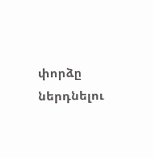փորձը ներդնելու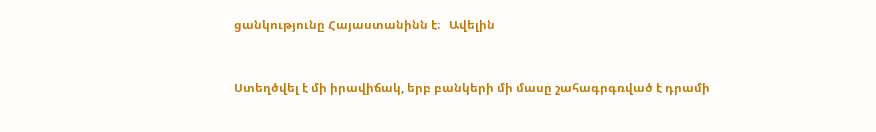ցանկությունը Հայաստանինն է։   Ավելին


Ստեղծվել է մի իրավիճակ, երբ բանկերի մի մասը շահագրգռված է դրամի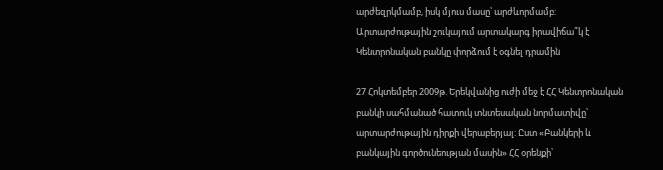արժեզրկմամբ, իսկ մյուս մասը՝ արժևորմամբ:
Արտարժութային շուկայում արտակարգ իրավիճա՞կ է
Կենտրոնական բանկը փորձում է օգնել դրամին

27 Հոկտեմբեր 2009թ. Երեկվանից ուժի մեջ է ՀՀ Կենտրոնական բանկի սահմանած հատուկ տնտեսական նորմատիվը՝ արտարժութային դիրքի վերաբերյալ: Ըստ «Բանկերի և բանկային գործունեության մասին» ՀՀ օրենքի՝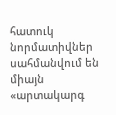հատուկ նորմատիվներ սահմանվում են միայն «արտակարգ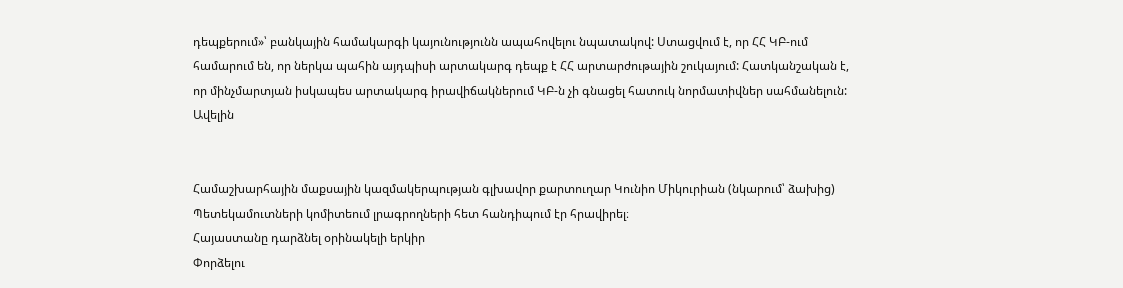դեպքերում»՝ բանկային համակարգի կայունությունն ապահովելու նպատակով: Ստացվում է, որ ՀՀ ԿԲ-ում համարում են, որ ներկա պահին այդպիսի արտակարգ դեպք է ՀՀ արտարժութային շուկայում: Հատկանշական է, որ մինչմարտյան իսկապես արտակարգ իրավիճակներում ԿԲ-ն չի գնացել հատուկ նորմատիվներ սահմանելուն:   Ավելին


Համաշխարհային մաքսային կազմակերպության գլխավոր քարտուղար Կունիո Միկուրիան (նկարում՝ ձախից) Պետեկամուտների կոմիտեում լրագրողների հետ հանդիպում էր հրավիրել։
Հայաստանը դարձնել օրինակելի երկիր
Փորձելու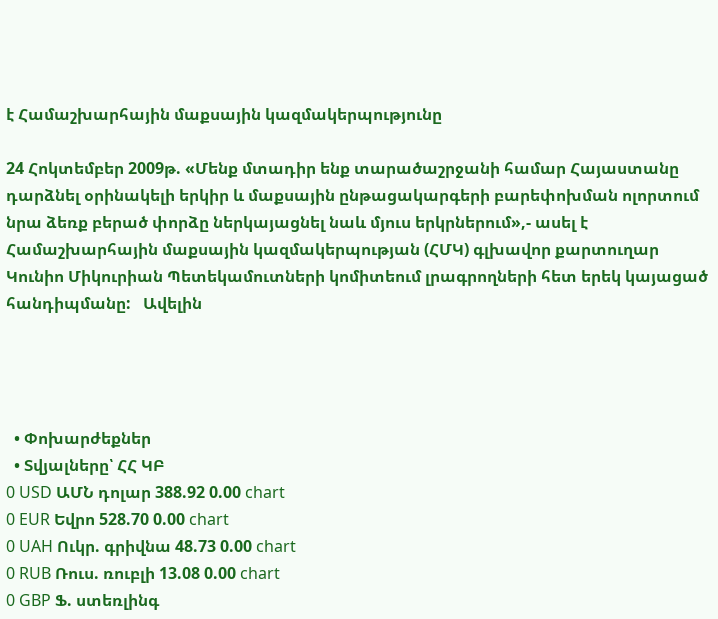է Համաշխարհային մաքսային կազմակերպությունը

24 Հոկտեմբեր 2009թ. «Մենք մտադիր ենք տարածաշրջանի համար Հայաստանը դարձնել օրինակելի երկիր և մաքսային ընթացակարգերի բարեփոխման ոլորտում նրա ձեռք բերած փորձը ներկայացնել նաև մյուս երկրներում»,- ասել է Համաշխարհային մաքսային կազմակերպության (ՀՄԿ) գլխավոր քարտուղար Կունիո Միկուրիան Պետեկամուտների կոմիտեում լրագրողների հետ երեկ կայացած հանդիպմանը:   Ավելին




  • Փոխարժեքներ
  • Տվյալները՝ ՀՀ ԿԲ
0 USD ԱՄՆ դոլար 388.92 0.00 chart
0 EUR Եվրո 528.70 0.00 chart
0 UAH Ուկր. գրիվնա 48.73 0.00 chart
0 RUB Ռուս. ռուբլի 13.08 0.00 chart
0 GBP Ֆ. ստեռլինգ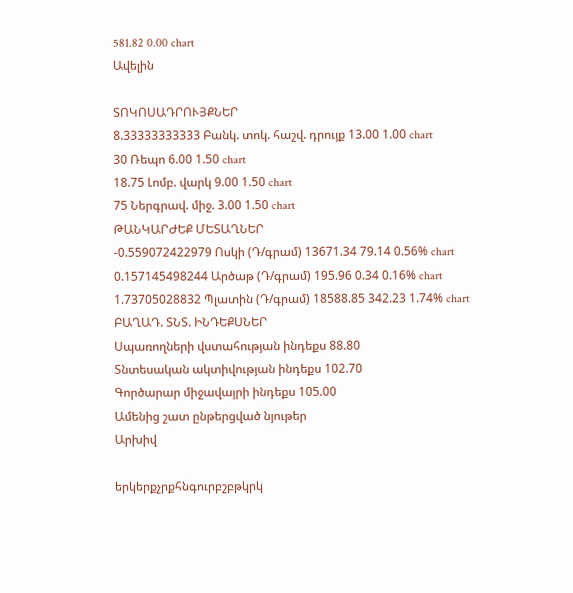581.82 0.00 chart
Ավելին

ՏՈԿՈՍԱԴՐՈՒՅՔՆԵՐ
8.33333333333 Բանկ. տոկ. հաշվ. դրույք 13.00 1.00 chart
30 Ռեպո 6.00 1.50 chart
18.75 Լոմբ. վարկ 9.00 1.50 chart
75 Ներգրավ. միջ. 3.00 1.50 chart
ԹԱՆԿԱՐԺԵՔ ՄԵՏԱՂՆԵՐ
-0.559072422979 Ոսկի (Դ/գրամ) 13671.34 79.14 0.56% chart
0.157145498244 Արծաթ (Դ/գրամ) 195.96 0.34 0.16% chart
1.73705028832 Պլատին (Դ/գրամ) 18588.85 342.23 1.74% chart
ԲԱՂԱԴ. ՏՆՏ. ԻՆԴԵՔՍՆԵՐ
Սպառողների վստահության ինդեքս 88.80
Տնտեսական ակտիվության ինդեքս 102.70
Գործարար միջավայրի ինդեքս 105.00
Ամենից շատ ընթերցված նյութեր
Արխիվ

երկերքչրքհնգուրբշբթկրկ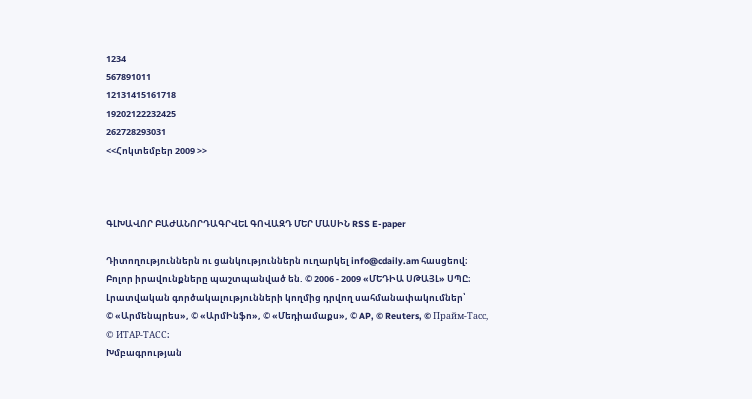1234
567891011
12131415161718
19202122232425
262728293031
<<Հոկտեմբեր 2009 >>



ԳԼԽԱՎՈՐ ԲԱԺԱՆՈՐԴԱԳՐՎԵԼ ԳՈՎԱԶԴ ՄԵՐ ՄԱՍԻՆ RSS E-paper

Դիտողություններն ու ցանկություններն ուղարկել info@cdaily.am հասցեով։ Բոլոր իրավունքները պաշտպանված են. © 2006 - 2009 «ՄԵԴԻԱ ՍԹԱՅԼ» ՍՊԸ։
Լրատվական գործակալությունների կողմից դրվող սահմանափակումներ՝
© «Արմենպրես», © «ԱրմԻնֆո», © «Մեդիամաքս», © AP, © Reuters, © Прайм-Тасс, © ИТАР-ТАСС։
Խմբագրության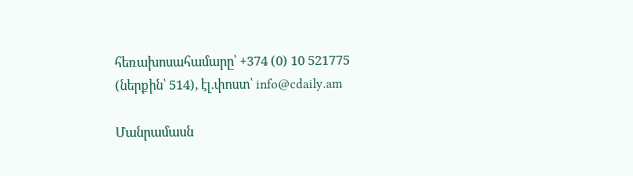հեռախոսահամարը՝ +374 (0) 10 521775 (ներքին՝ 514), էլ.փոստ՝ info@cdaily.am

Մանրամասն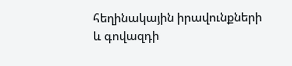հեղինակային իրավունքների և գովազդի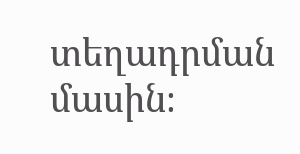տեղադրման մասին։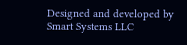Designed and developed by Smart Systems LLC